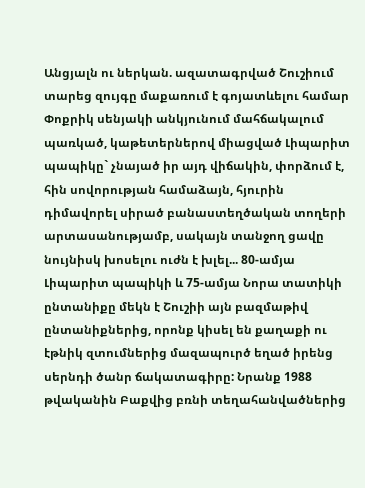Անցյալն ու ներկան. ազատագրված Շուշիում տարեց զույգը մաքառում է գոյատևելու համար
Փոքրիկ սենյակի անկյունում մահճակալում պառկած, կաթետերներով միացված Լիպարիտ պապիկը` չնայած իր այդ վիճակին, փորձում է, հին սովորության համաձայն, հյուրին դիմավորել սիրած բանաստեղծական տողերի արտասանությամբ, սակայն տանջող ցավը նույնիսկ խոսելու ուժն է խլել... 80-ամյա Լիպարիտ պապիկի և 75-ամյա Նորա տատիկի ընտանիքը մեկն է Շուշիի այն բազմաթիվ ընտանիքներից, որոնք կիսել են քաղաքի ու էթնիկ զտումներից մազապուրծ եղած իրենց սերնդի ծանր ճակատագիրը: Նրանք 1988 թվականին Բաքվից բռնի տեղահանվածներից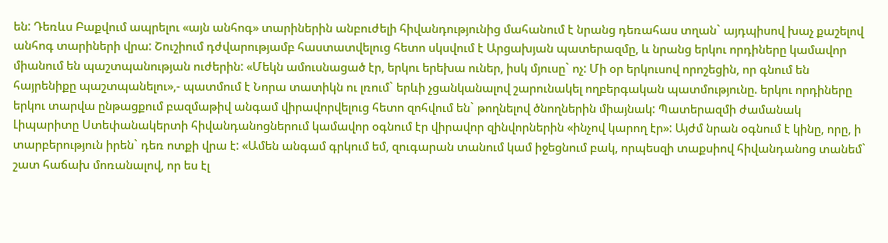են: Դեռևս Բաքվում ապրելու «այն անհոգ» տարիներին անբուժելի հիվանդությունից մահանում է նրանց դեռահաս տղան` այդպիսով խաչ քաշելով անհոգ տարիների վրա: Շուշիում դժվարությամբ հաստատվելուց հետո սկսվում է Արցախյան պատերազմը, և նրանց երկու որդիները կամավոր միանում են պաշտպանության ուժերին: «Մեկն ամուսնացած էր, երկու երեխա ուներ, իսկ մյուսը` ոչ: Մի օր երկուսով որոշեցին, որ գնում են հայրենիքը պաշտպանելու»,- պատմում է Նորա տատիկն ու լռում` երևի չցանկանալով շարունակել ողբերգական պատմությունը. երկու որդիները երկու տարվա ընթացքում բազմաթիվ անգամ վիրավորվելուց հետո զոհվում են` թողնելով ծնողներին միայնակ: Պատերազմի ժամանակ Լիպարիտը Ստեփանակերտի հիվանդանոցներում կամավոր օգնում էր վիրավոր զինվորներին «ինչով կարող էր»: Այժմ նրան օգնում է կինը, որը, ի տարբերություն իրեն` դեռ ոտքի վրա է: «Ամեն անգամ գրկում եմ, զուգարան տանում կամ իջեցնում բակ, որպեսզի տաքսիով հիվանդանոց տանեմ` շատ հաճախ մոռանալով, որ ես էլ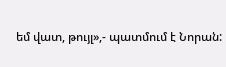եմ վատ, թույլ»,- պատմում է Նորան: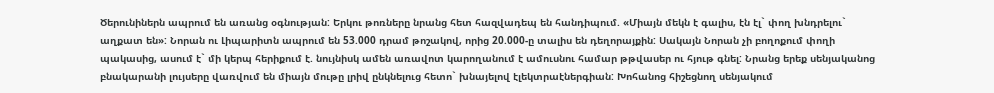Ծերունիներն ապրում են առանց օգնության: Երկու թոռները նրանց հետ հազվադեպ են հանդիպում. «Միայն մեկն է գալիս, էն էլ` փող խնդրելու` աղքատ են»: Նորան ու Լիպարիտն ապրում են 53.000 դրամ թոշակով, որից 20.000-ը տալիս են դեղորայքին: Սակայն Նորան չի բողոքում փողի պակասից, ասում է` մի կերպ հերիքում է. նույնիսկ ամեն առավոտ կարողանում է ամուսնու համար թթվասեր ու հյութ գնել: Նրանց երեք սենյականոց բնակարանի լույսերը վառվում են միայն մութը լրիվ ընկնելուց հետո` խնայելով էլեկտրաէներգիան: Խոհանոց հիշեցնող սենյակում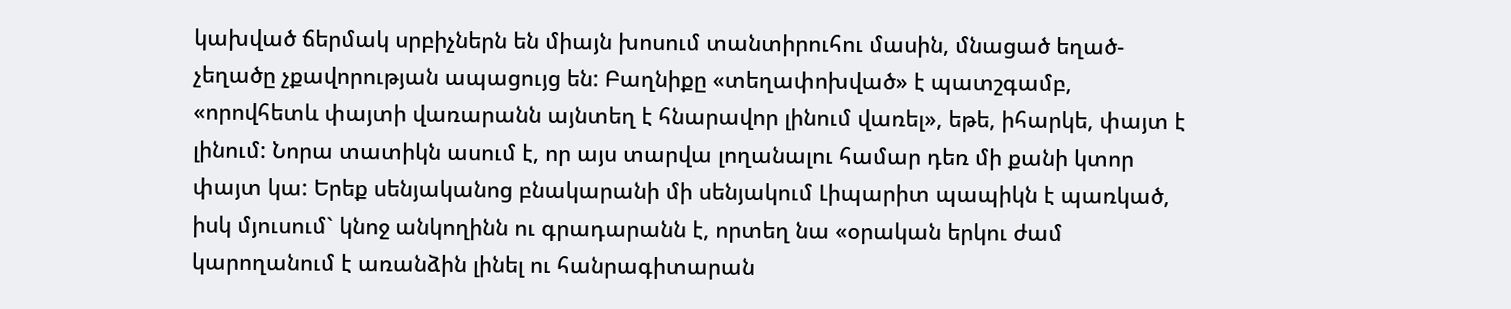կախված ճերմակ սրբիչներն են միայն խոսում տանտիրուհու մասին, մնացած եղած-չեղածը չքավորության ապացույց են: Բաղնիքը «տեղափոխված» է պատշգամբ, «որովհետև փայտի վառարանն այնտեղ է հնարավոր լինում վառել», եթե, իհարկե, փայտ է լինում: Նորա տատիկն ասում է, որ այս տարվա լողանալու համար դեռ մի քանի կտոր փայտ կա: Երեք սենյականոց բնակարանի մի սենյակում Լիպարիտ պապիկն է պառկած, իսկ մյուսում` կնոջ անկողինն ու գրադարանն է, որտեղ նա «օրական երկու ժամ կարողանում է առանձին լինել ու հանրագիտարան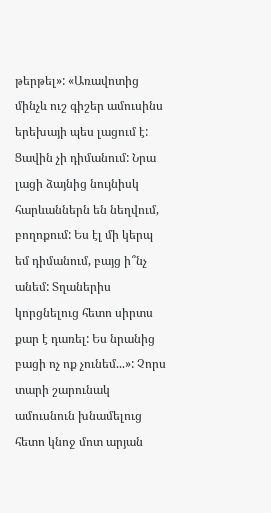թերթել»: «Առավոտից մինչև ուշ գիշեր ամուսինս երեխայի պես լացում է: Ցավին չի դիմանում: Նրա լացի ձայնից նույնիսկ հարևաններն են նեղվում, բողոքում: Ես էլ մի կերպ եմ դիմանում, բայց ի՞նչ անեմ: Տղաներիս կորցնելուց հետո սիրտս քար է դառել: Ես նրանից բացի ոչ ոք չունեմ...»: Չորս տարի շարունակ ամուսնուն խնամելուց հետո կնոջ մոտ արյան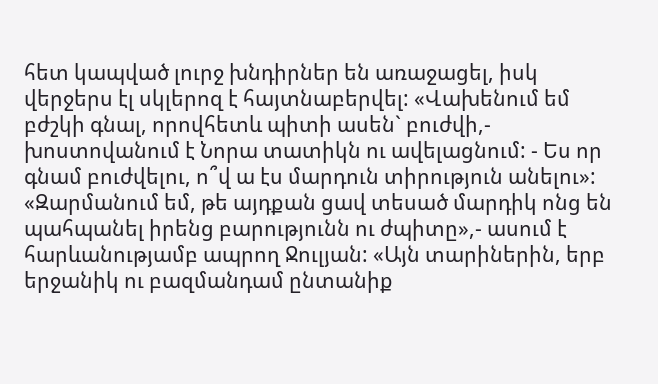հետ կապված լուրջ խնդիրներ են առաջացել, իսկ վերջերս էլ սկլերոզ է հայտնաբերվել: «Վախենում եմ բժշկի գնալ, որովհետև պիտի ասեն` բուժվի,- խոստովանում է Նորա տատիկն ու ավելացնում: - Ես որ գնամ բուժվելու, ո՞վ ա էս մարդուն տիրություն անելու»: «Զարմանում եմ, թե այդքան ցավ տեսած մարդիկ ոնց են պահպանել իրենց բարությունն ու ժպիտը»,- ասում է հարևանությամբ ապրող Ջուլյան: «Այն տարիներին, երբ երջանիկ ու բազմանդամ ընտանիք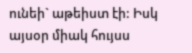ունեի` աթեիստ էի: Իսկ այսօր միակ հույսս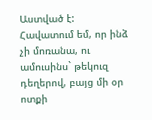Աստված է: Հավատում եմ, որ ինձ չի մոռանա, ու ամուսինս` թեկուզ դեղերով, բայց մի օր ոտքի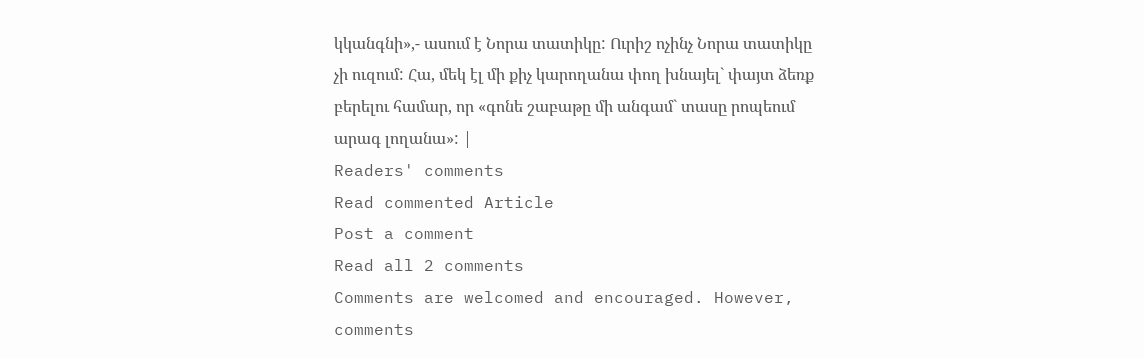կկանգնի»,- ասում է Նորա տատիկը: Ուրիշ ոչինչ Նորա տատիկը չի ուզում: Հա, մեկ էլ մի քիչ կարողանա փող խնայել` փայտ ձեռք բերելու համար, որ «գոնե շաբաթը մի անգամ` տասը րոպեում արագ լողանա»: |
Readers' comments
Read commented Article
Post a comment
Read all 2 comments
Comments are welcomed and encouraged. However, comments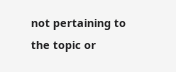not pertaining to the topic or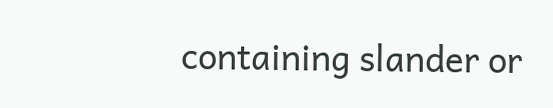containing slander or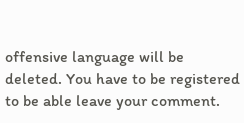offensive language will be deleted. You have to be registered to be able leave your comment.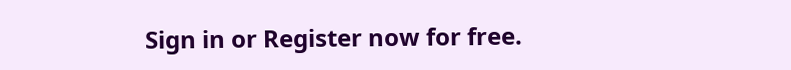Sign in or Register now for free.